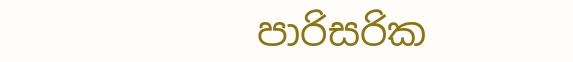පාරිසරික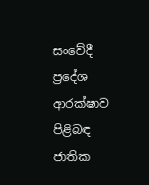සංවේදී ප්‍රදේශ ආරක්ෂාව පිළිබඳ ජාතික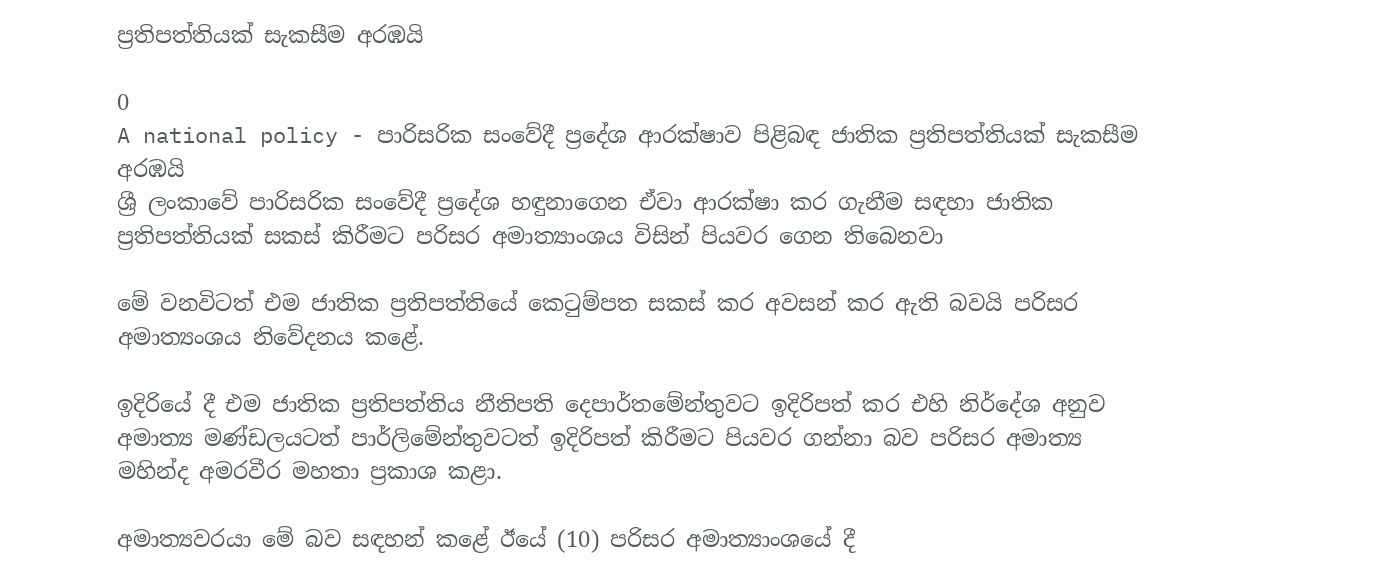ප්‍රතිපත්තියක් සැකසීම අරඹයි

0
A national policy - පාරිසරික සංවේදී ප්‍රදේශ ආරක්ෂාව පිළිබඳ ජාතික ප්‍රතිපත්තියක් සැකසීම අරඹයි
ශ්‍රී ලංකාවේ පාරිසරික සංවේදී ප්‍රදේශ හඳුනාගෙන ඒවා ආරක්ෂා කර ගැනීම සඳහා ජාතික ප්‍රතිපත්තියක් සකස් කිරීමට පරිසර අමාත්‍යාංශය විසින් පියවර ගෙන තිබෙනවා

මේ වනවිටත් එම ජාතික ප්‍රතිපත්තියේ කෙටුම්පත සකස් කර අවසන් කර ඇති බවයි පරිසර අමාත්‍යංශය නිවේදනය කළේ.

ඉදිරියේ දී එම ජාතික ප්‍රතිපත්තිය නීතිපති දෙපාර්තමේන්තුවට ඉදිරිපත් කර එහි නිර්දේශ අනුව අමාත්‍ය මණ්ඩලයටත් පාර්ලිමේන්තුවටත් ඉදිරිපත් කිරීමට පියවර ගන්නා බව පරිසර අමාත්‍ය මහින්ද අමරවීර මහතා ප්‍රකාශ කළා.

අමාත්‍යවරයා මේ බව සඳහන් කළේ ඊයේ (10) පරිසර අමාත්‍යාංශයේ දී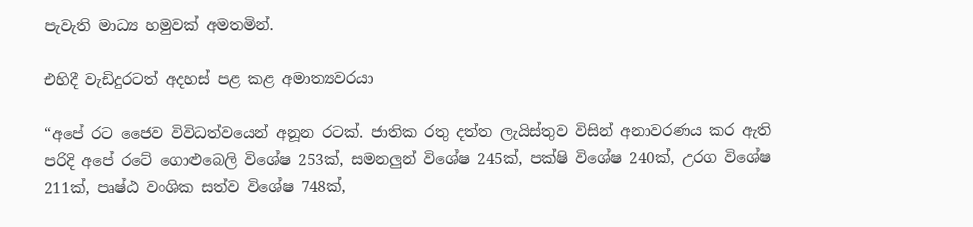පැවැති මාධ්‍ය හමුවක් අමතමින්.

එහිදී වැඩිදුරටත් අදහස් පළ කළ අමාත්‍යවරයා

“අපේ රට ජෛව විවිධත්වයෙන් අනූන රටක්. ජාතික රතු දත්ත ලැයිස්තුව විසින් අනාවරණය කර ඇති පරිදි අපේ රටේ ගොළුබෙලි විශේෂ 253ක්, සමනලුන් විශේෂ 245ක්, පක්ෂි විශේෂ 240ක්, උරග විශේෂ 211ක්, පෘෂ්ඨ වංශික සත්ව විශේෂ 748ක්,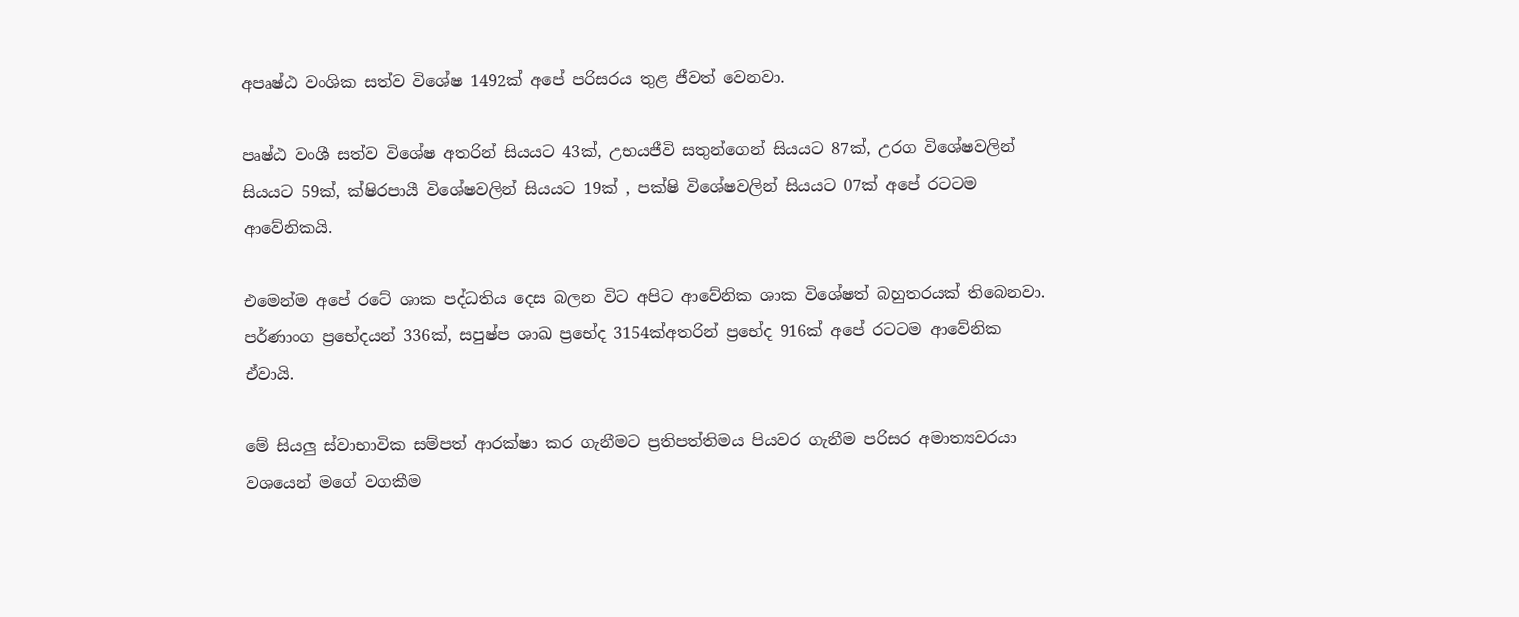අපෘෂ්ඨ වංශික සත්ව විශේෂ 1492ක් අපේ පරිසරය තුළ ජීවත් වෙනවා.

පෘෂ්ඨ වංශී සත්ව විශේෂ අතරින් සියයට 43ක්, උභයජීවි සතුන්ගෙන් සියයට 87ක්, උරග විශේෂවලින් සියයට 59ක්, ක්ෂිරපායී විශේෂවලින් සියයට 19ක් , පක්ෂි විශේෂවලින් සියයට 07ක් අපේ රටටම ආවේනිකයි.

එමෙන්ම අපේ රටේ ශාක පද්ධතිය දෙස බලන විට අපිට ආවේනික ශාක විශේෂත් බහුතරයක් තිබෙනවා. පර්ණාංග ප්‍රභේදයන් 336ක්, සපුෂ්ප ශාඛ ප්‍රභේද 3154ක්අතරින් ප්‍රභේද 916ක් අපේ රටටම ආවේනික ඒවායි.

මේ සියලු ස්වාභාවික සම්පත් ආරක්ෂා කර ගැනීමට ප්‍රතිපත්තිමය පියවර ගැනීම පරිසර අමාත්‍යවරයා වශයෙන් මගේ වගකීම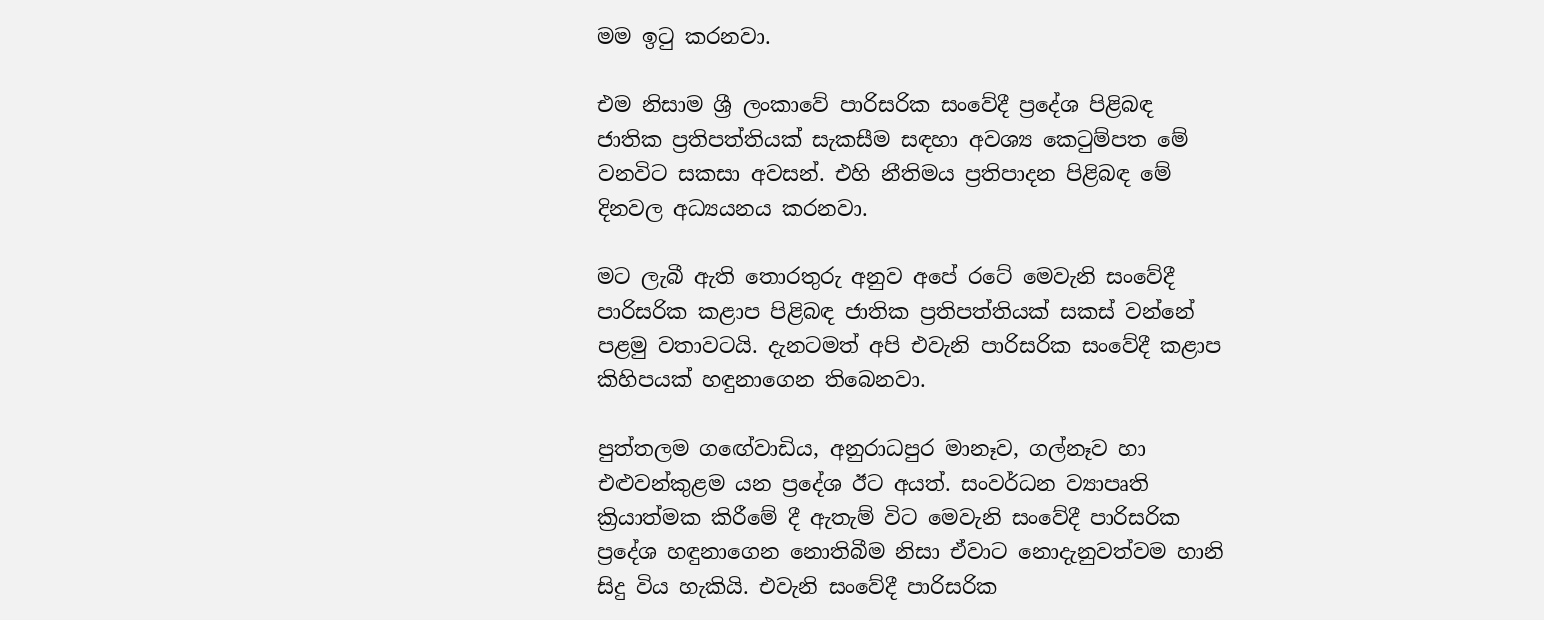මම ඉටු කරනවා.

එම නිසාම ශ්‍රී ලංකාවේ පාරිසරික සංවේදී ප්‍රදේශ පිළිබඳ ජාතික ප්‍රතිපත්තියක් සැකසීම සඳහා අවශ්‍ය කෙටුම්පත මේ වනවිට සකසා අවසන්. එහි නීතිමය ප්‍රතිපාදන පිළිබඳ මේ දිනවල අධ්‍යයනය කරනවා.

මට ලැබී ඇති තොරතුරු අනුව අපේ රටේ මෙවැනි සංවේදී පාරිසරික කළාප පිළිබඳ ජාතික ප්‍රතිපත්තියක් සකස් වන්නේ පළමු වතාවටයි. දැනටමත් අපි එවැනි පාරිසරික සංවේදී කළාප කිහිපයක් හඳුනාගෙන තිබෙනවා.

පුත්තලම ගඟේවාඩිය, අනුරාධපුර මානෑව, ගල්නෑව හා එළුවන්කුළම යන ප්‍රදේශ ඊට අයත්. සංවර්ධන ව්‍යාපෘති ක්‍රියාත්මක කිරීමේ දී ඇතැම් විට මෙවැනි සංවේදී පාරිසරික ප්‍රදේශ හඳුනාගෙන නොතිබීම නිසා ඒවාට නොදැනුවත්වම හානි සිදු විය හැකියි. එවැනි සංවේදී පාරිසරික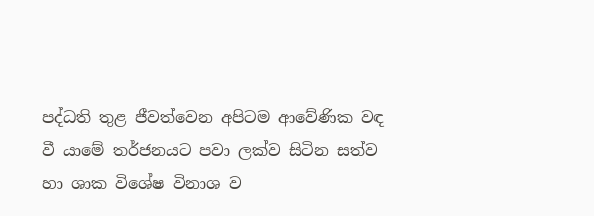පද්ධති තුළ ජීවත්වෙන අපිටම ආවේණික වඳ වී යාමේ තර්ජනයට පවා ලක්ව සිටින සත්ව හා ශාක විශේෂ විනාශ ව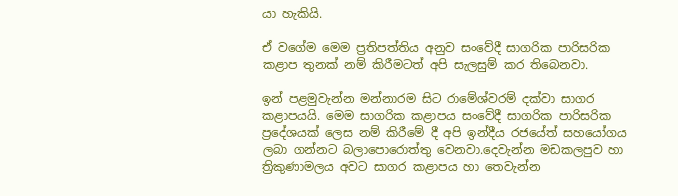යා හැකියි.

ඒ වගේම මෙම ප්‍රතිපත්තිය අනුව සංවේදී සාගරික පාරිසරික කළාප තුනක් නම් කිරීමටත් අපි සැලසුම් කර තිබෙනවා.

ඉන් පළමුවැන්න මන්නාරම සිට රාමේශ්වරම් දක්වා සාගර කළාපයයි. මෙම සාගරික කළාපය සංවේදී සාගරික පාරිසරික ප්‍රදේශයක් ලෙස නම් කිරීමේ දී අපි ඉන්දීය රජයේත් සහයෝගය ලබා ගන්නට බලාපොරොත්තු වෙනවා.දෙවැන්න මඩකලපුව හා ත්‍රිකුණාමලය අවට සාගර කළාපය හා තෙවැන්න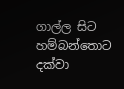ගාල්ල සිට හම්බන්තොට දක්වා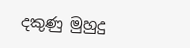දකුණු මුහුදු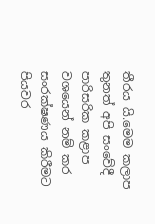තීරය යි.මෙම කලාප තුනත් අපි සංවේදී පාරිසරික කළාප වශයෙන් නම් කර සංරක්ෂණය කිරීමට පියවර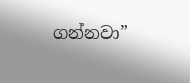ගන්නවා”